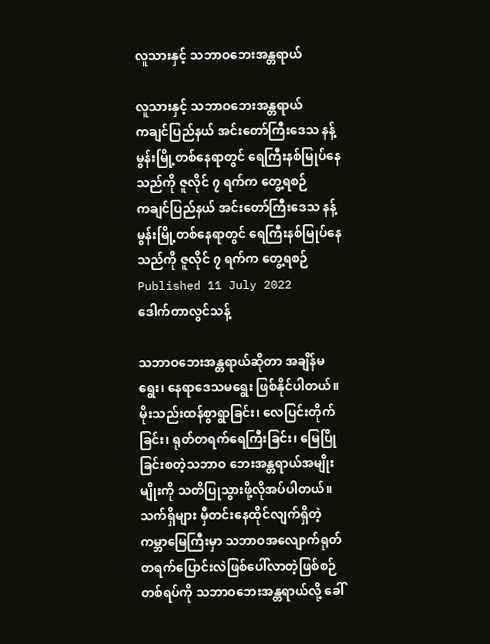လူသားနှင့် သဘာဝဘေးအန္တရာယ်

လူသားနှင့် သဘာဝဘေးအန္တရာယ်
ကချင်ပြည်နယ် အင်းတော်ကြီးဒေသ နန့်မွန်းမြို့တစ်နေရာတွင် ရေကြီးနစ်မြုပ်နေသည်ကို ဇူလိုင် ၇ ရက်က တွေ့ရစဉ်
ကချင်ပြည်နယ် အင်းတော်ကြီးဒေသ နန့်မွန်းမြို့တစ်နေရာတွင် ရေကြီးနစ်မြုပ်နေသည်ကို ဇူလိုင် ၇ ရက်က တွေ့ရစဉ်
Published 11 July 2022
ဒေါက်တာလွင်သန့်

သဘာဝဘေးအန္တရာယ်ဆိုတာ အချိန်မရွေး၊ နေရာဒေသမရွေး ဖြစ်နိုင်ပါတယ်။ မိုးသည်းထန်စွာရွာခြင်း၊ လေပြင်းတိုက်ခြင်း၊ ရုတ်တရက်ရေကြီးခြင်း၊ မြေပြိုခြင်းစတဲ့သဘာဝ ဘေးအန္တရာယ်အမျိုးမျိုးကို သတိပြုသွားဖို့လိုအပ်ပါတယ်။ သက်ရှိများ မှီတင်းနေထိုင်လျက်ရှိတဲ့ ကမ္ဘာမြေကြီးမှာ သဘာဝအလျောက်ရုတ်တရက်ပြောင်းလဲဖြစ်ပေါ်လာတဲ့ဖြစ်စဉ်တစ်ရပ်ကို သဘာဝဘေးအန္တရာယ်လို့ ခေါ်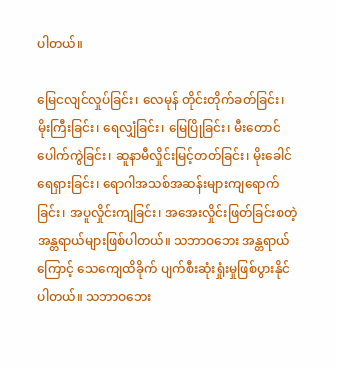ပါတယ်။

မြေငလျင်လှုပ်ခြင်း၊ လေမုန် တိုင်းတိုက်ခတ်ခြင်း၊ မိုးကြီးခြင်း၊ ရေလျှံခြင်း၊ မြေပြိုခြင်း၊ မီးတောင်ပေါက်ကွဲခြင်း၊ ဆူနာမီလှိုင်းမြင့်တတ်ခြင်း၊ မိုးခေါင်ရေရှားခြင်း၊ ရောဂါအသစ်အဆန်းများကျရောက်ခြင်း၊ အပူလှိုင်းကျခြင်း၊ အအေးလှိုင်းဖြတ်ခြင်းစတဲ့ အန္တရာယ်များဖြစ်ပါတယ်။ သဘာဝဘေး အန္တရာယ်ကြောင့် သေကျေထိခိုက် ပျက်စီးဆုံးရှုံးမှုဖြစ်ပွားနိုင်ပါတယ်။ သဘာဝဘေး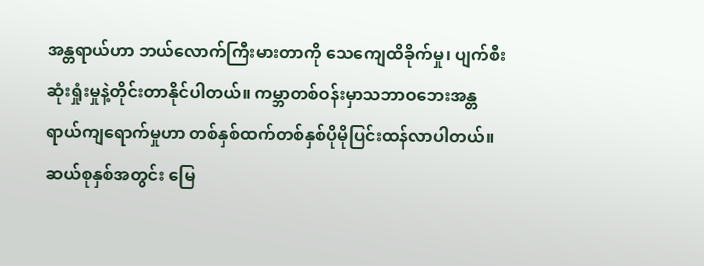အန္တရာယ်ဟာ ဘယ်လောက်ကြီးမားတာကို သေကျေထိခိုက်မှု၊ ပျက်စီးဆုံးရှုံးမှုနဲ့တိုင်းတာနိုင်ပါတယ်။ ကမ္ဘာတစ်ဝန်းမှာသဘာဝဘေးအန္တရာယ်ကျရောက်မှုဟာ တစ်နှစ်ထက်တစ်နှစ်ပိုမိုပြင်းထန်လာပါတယ်။ ဆယ်စုနှစ်အတွင်း မြေ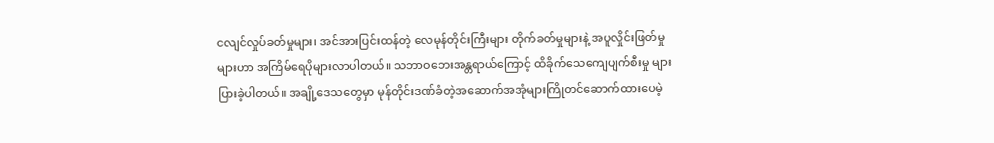ငလျင်လှုပ်ခတ်မှုများ၊ အင်အားပြင်းထန်တဲ့ လေမုန်တိုင်းကြီးများ တိုက်ခတ်မှုများနဲ့ အပူလှိုင်းဖြတ်မှုများဟာ အကြိမ်ရေပိုများလာပါတယ်။ သဘာဝဘေးအန္တရာယ်ကြောင့် ထိခိုက်သေကျေပျက်စီးမှု များပြားခဲ့ပါတယ်။ အချို့ဒေသတွေမှာ မုန်တိုင်းဒဏ်ခံတဲ့အဆောက်အအုံများကြိုတင်ဆောက်ထားပေမဲ့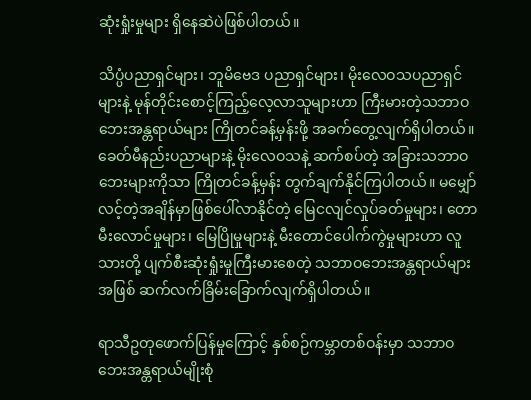ဆုံးရှုံးမှုများ ရှိနေဆဲပဲဖြစ်ပါတယ်။

သိပ္ပံပညာရှင်များ၊ ဘူမိဗေဒ ပညာရှင်များ၊ မိုးလေဝသပညာရှင်များနဲ့ မုန်တိုင်းစောင့်ကြည့်လေ့လာသူများဟာ ကြီးမားတဲ့သဘာဝဘေးအန္တရာယ်များ ကြိုတင်ခန့်မှန်းဖို့ အခက်တွေ့လျက်ရှိပါတယ်။ ခေတ်မီနည်းပညာများနဲ့ မိုးလေဝသနဲ့ ဆက်စပ်တဲ့ အခြားသဘာဝဘေးများကိုသာ ကြိုတင်ခန့်မှန်း တွက်ချက်နိုင်ကြပါတယ်။ မမျှော်လင့်တဲ့အချိန်မှာဖြစ်ပေါ်လာနိုင်တဲ့ မြေငလျင်လှုပ်ခတ်မှုများ၊ တောမီးလောင်မှုများ၊ မြေပြိုမှုများနဲ့ မီးတောင်ပေါက်ကွဲမှုများဟာ လူသားတို့ ပျက်စီးဆုံးရှုံးမှုကြီးမားစေတဲ့ သဘာဝဘေးအန္တရာယ်များအဖြစ် ဆက်လက်ခြိမ်းခြောက်လျက်ရှိပါတယ်။

ရာသီဥတုဖောက်ပြန်မှုကြောင့် နှစ်စဉ်ကမ္ဘာတစ်ဝန်းမှာ သဘာဝဘေးအန္တရာယ်မျိုးစုံ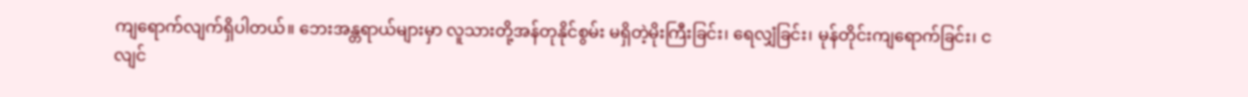ကျရောက်လျက်ရှိပါတယ်။ ဘေးအန္တရာယ်များမှာ လူသားတို့အန်တုနိုင်စွမ်း မရှိတဲ့မိုးကြီးခြင်း၊ ရေလျှံခြင်း၊ မုန်တိုင်းကျရောက်ခြင်း၊ ငလျင်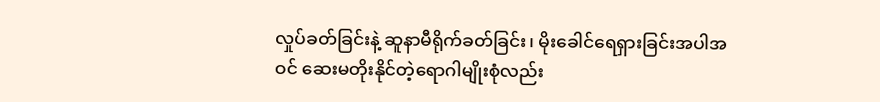လှုပ်ခတ်ခြင်းနဲ့ ဆူနာမီရိုက်ခတ်ခြင်း၊ မိုးခေါင်ရေရှားခြင်းအပါအဝင် ဆေးမတိုးနိုင်တဲ့ရောဂါမျိုးစုံလည်း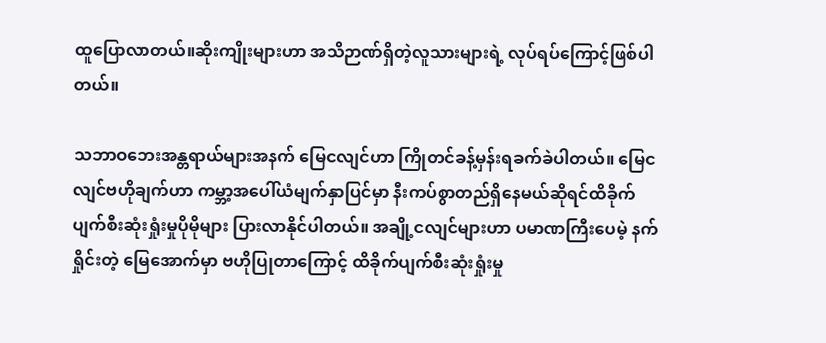ထူပြောလာတယ်။ဆိုးကျိုးများဟာ အသိဉာဏ်ရှိတဲ့လူသားများရဲ့ လုပ်ရပ်ကြောင့်ဖြစ်ပါတယ်။

သဘာဝဘေးအန္တရာယ်များအနက် မြေငလျင်ဟာ ကြိုတင်ခန့်မှန်းရခက်ခဲပါတယ်။ မြေငလျင်ဗဟိုချက်ဟာ ကမ္ဘာ့အပေါ်ယံမျက်နှာပြင်မှာ နီးကပ်စွာတည်ရှိနေမယ်ဆိုရင်ထိခိုက်ပျက်စီးဆုံးရှုံးမှုပိုမိုများ ပြားလာနိုင်ပါတယ်။ အချို့ငလျင်များဟာ ပမာဏကြီးပေမဲ့ နက်ရှိုင်းတဲ့ မြေအောက်မှာ ဗဟိုပြုတာကြောင့် ထိခိုက်ပျက်စီးဆုံးရှုံးမှု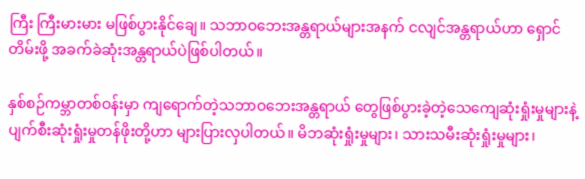ကြီး ကြီးမားမား မဖြစ်ပွားနိုင်ချေ။ သဘာဝဘေးအန္တရာယ်များအနက် ငလျင်အန္တရာယ်ဟာ ရှောင်တိမ်းဖို့ အခက်ခဲဆုံးအန္တရာယ်ပဲဖြစ်ပါတယ်။

နှစ်စဉ်ကမ္ဘာတစ်ဝန်းမှာ ကျရောက်တဲ့သဘာဝဘေးအန္တရာယ် တွေဖြစ်ပွားခဲ့တဲ့သေကျေဆုံးရှုံးမှုများနဲ့ ပျက်စီးဆုံးရှုံးမှုတန်ဖိုးတို့ဟာ များပြားလှပါတယ်။ မိဘဆုံးရှုံးမှုများ၊ သားသမီးဆုံးရှုံးမှုများ၊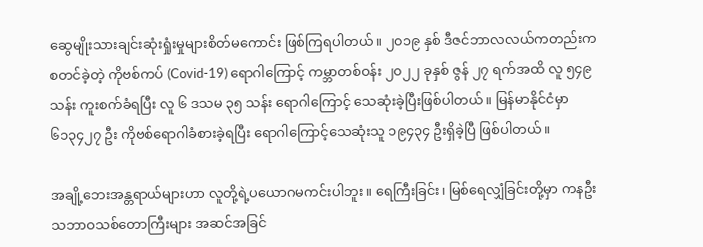ဆွေမျိုးသားချင်းဆုံးရှုံးမှုများစိတ်မကောင်း ဖြစ်ကြရပါတယ်။ ၂၀၁၉ နှစ် ဒီဇင်ဘာလလယ်ကတည်းက စတင်ခဲ့တဲ့ ကိုဗစ်ကပ် (Covid-19) ရောဂါကြောင့် ကမ္ဘာတစ်ဝန်း ၂၀၂၂ ခုနှစ် ဇွန် ၂၇ ရက်အထိ လူ ၅၄၉ သန်း ကူးစက်ခံရပြီး လူ ၆ ဒသမ ၃၅ သန်း ရောဂါကြောင့် သေဆုံးခဲ့ပြီးဖြစ်ပါတယ်။ မြန်မာနိုင်ငံမှာ ၆၁၃၄၂၇ ဦး ကိုဗစ်ရောဂါခံစားခဲ့ရပြီး ရောဂါကြောင့်သေဆုံးသူ ၁၉၄၃၄ ဦးရှိခဲ့ပြီ ဖြစ်ပါတယ်။

အချို့ဘေးအန္တရာယ်များဟာ လူတို့ရဲ့ပယောဂမကင်းပါဘူး။ ရေကြီးခြင်း၊ မြစ်ရေလျှံခြင်းတို့မှာ ကနဦး သဘာဝသစ်တောကြီးများ အဆင်အခြင်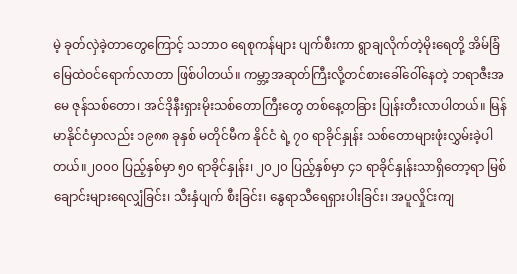မဲ့ ခုတ်လှဲခဲ့တာတွေကြောင့် သဘာဝ ရေစုကန်များ ပျက်စီးကာ ရွာချလိုက်တဲ့မိုးရေတို့ အိမ်ခြံမြေထဲဝင်ရောက်လာတာ ဖြစ်ပါတယ်။ ကမ္ဘာ့အဆုတ်ကြီးလို့တင်စားခေါ်ဝေါ်နေတဲ့ ဘရာဇီးအမေ ဇုန်သစ်တော၊ အင်ဒိုနီးရှားမိုးသစ်တောကြီးတွေ တစ်နေ့တခြား ပြုန်းတီးလာပါတယ်။ မြန်မာနိုင်ငံမှာလည်း ၁၉၈၈ ခုနှစ် မတိုင်မီက နိုင်ငံ ရဲ့ ၇၀ ရာခိုင်နှုန်း သစ်တောများဖုံးလွှမ်းခဲ့ပါတယ်။၂၀၀၀ ပြည့်နှစ်မှာ ၅၀ ရာခိုင်နှုန်း၊ ၂၀၂၀ ပြည့်နှစ်မှာ ၄၁ ရာခိုင်နှုန်းသာရှိတော့ရာ မြစ်ချောင်းများရေလျှံခြင်း၊ သီးနှံပျက် စီးခြင်း၊ နွေရာသီရေရှားပါးခြင်း၊ အပူလှိုင်းကျ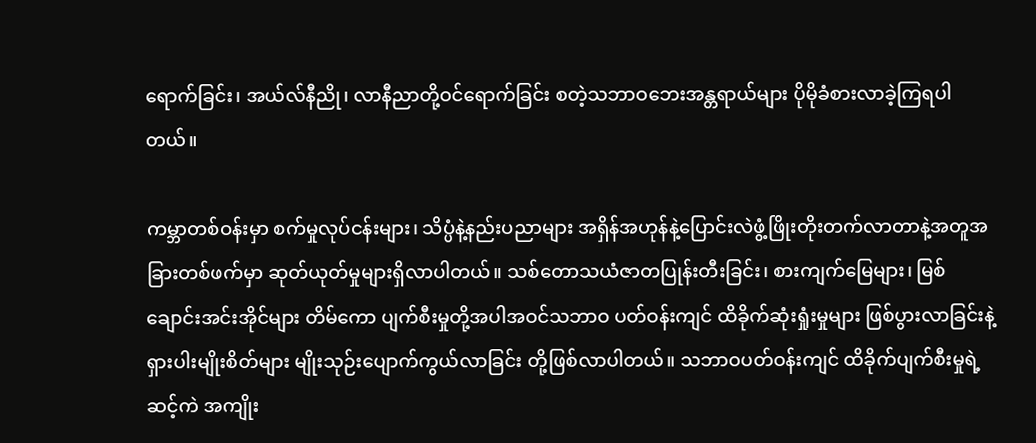ရောက်ခြင်း၊ အယ်လ်နီညို၊ လာနီညာတို့ဝင်ရောက်ခြင်း စတဲ့သဘာဝဘေးအန္တရာယ်များ ပိုမိုခံစားလာခဲ့ကြရပါတယ်။

ကမ္ဘာတစ်ဝန်းမှာ စက်မှုလုပ်ငန်းများ၊ သိပ္ပံနဲ့နည်းပညာများ အရှိန်အဟုန်နဲ့ပြောင်းလဲဖွံ့ဖြိုးတိုးတက်လာတာနဲ့အတူအခြားတစ်ဖက်မှာ ဆုတ်ယုတ်မှုများရှိလာပါတယ်။ သစ်တောသယံဇာတပြုန်းတီးခြင်း၊ စားကျက်မြေများ၊ မြစ်ချောင်းအင်းအိုင်များ တိမ်ကော ပျက်စီးမှုတို့အပါအဝင်သဘာဝ ပတ်ဝန်းကျင် ထိခိုက်ဆုံးရှုံးမှုများ ဖြစ်ပွားလာခြင်းနဲ့ ရှားပါးမျိုးစိတ်များ မျိုးသုဉ်းပျောက်ကွယ်လာခြင်း တို့ဖြစ်လာပါတယ်။ သဘာဝပတ်ဝန်းကျင် ထိခိုက်ပျက်စီးမှုရဲ့ဆင့်ကဲ အကျိုး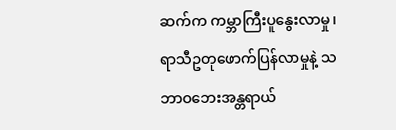ဆက်က ကမ္ဘာကြီးပူနွေးလာမှု၊ ရာသီဥတုဖောက်ပြန်လာမှုနဲ့ သဘာဝဘေးအန္တရာယ်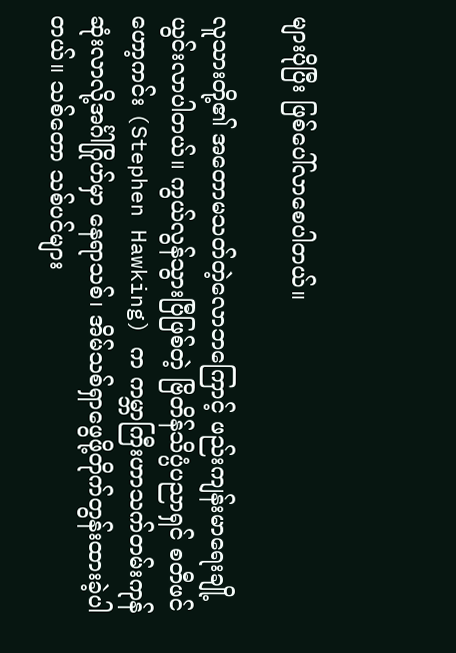များပိုပြီး ဖြစ်ပေါ်လာစေပါတယ်။

လူသားတို့၏ အတောမသတ်တဲ့လောဘကြောင့် ဖည်းကျန်းမာရေးချို့ယွင်းလာပါတယ်။ ကွယ်လွန်သွားပြီဖြစ်တဲ့ ဗြိတိန်သိပ္ပံပညာရှင် စတီဖင်ဟော့ကင်း (Stephen Hawking) က ကမ္ဘာကြီးဟာသက်တမ်းကုန်ဆုံးလာလို့အင်္ဂါဂြိုဟ်မှာ နေရာသစ်၊ အိမ်သစ်ရှာဖွေဖို့တိုက်တွန်းထားခဲ့ပါတယ်။ သစ်တော သစ်ပင်များ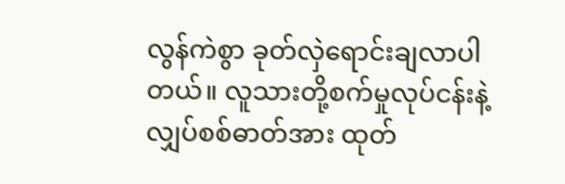လွန်ကဲစွာ ခုတ်လှဲရောင်းချလာပါတယ်။ လူသားတို့စက်မှုလုပ်ငန်းနဲ့ လျှပ်စစ်ဓာတ်အား ထုတ်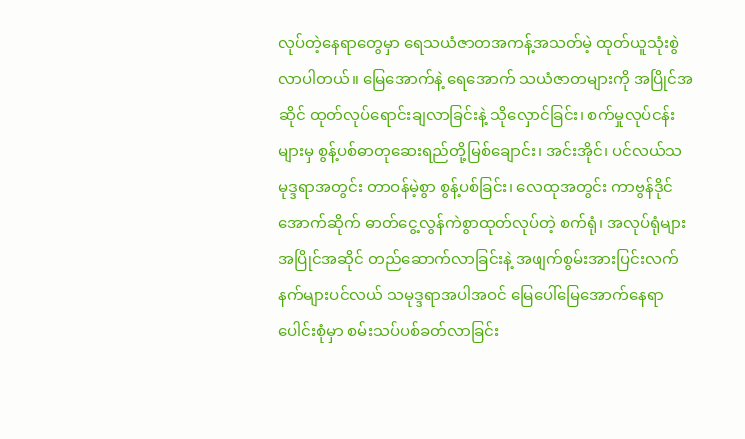လုပ်တဲ့နေရာတွေမှာ ရေသယံဇာတအကန့်အသတ်မဲ့ ထုတ်ယူသုံးစွဲလာပါတယ်။ မြေအောက်နဲ့ ရေအောက် သယံဇာတများကို အပြိုင်အဆိုင် ထုတ်လုပ်ရောင်းချလာခြင်းနဲ့ သိုလှောင်ခြင်း၊ စက်မှုလုပ်ငန်းများမှ စွန့်ပစ်ဓာတုဆေးရည်တို့မြစ်ချောင်း၊ အင်းအိုင်၊ ပင်လယ်သမုဒ္ဒရာအတွင်း တာဝန်မဲ့စွာ စွန့်ပစ်ခြင်း၊ လေထုအတွင်း ကာဗွန်ဒိုင်အောက်ဆိုက် ဓာတ်ငွေ့လွန်ကဲစွာထုတ်လုပ်တဲ့ စက်ရုံ၊ အလုပ်ရုံများအပြိုင်အဆိုင် တည်ဆောက်လာခြင်းနဲ့ အဖျက်စွမ်းအားပြင်းလက်နက်များပင်လယ် သမုဒ္ဒရာအပါအဝင် မြေပေါ်မြေအောက်နေရာပေါင်းစုံမှာ စမ်းသပ်ပစ်ခတ်လာခြင်း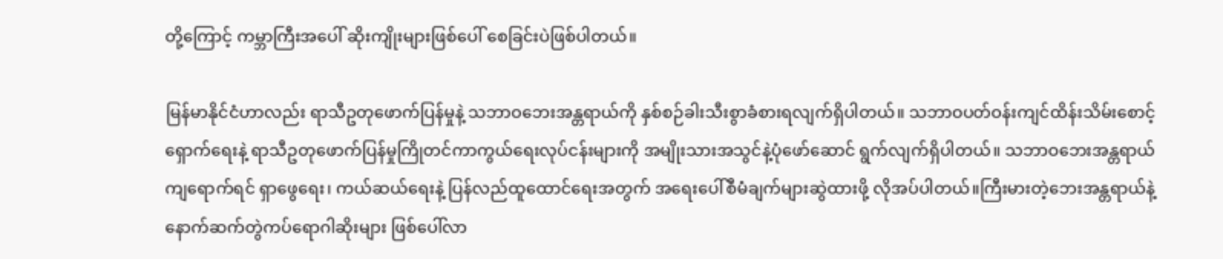တို့ကြောင့် ကမ္ဘာကြီးအပေါ် ဆိုးကျိုးများဖြစ်ပေါ် စေခြင်းပဲဖြစ်ပါတယ်။

မြန်မာနိုင်ငံဟာလည်း ရာသီဥတုဖောက်ပြန်မှုနဲ့ သဘာဝဘေးအန္တရာယ်ကို နှစ်စဉ်ခါးသီးစွာခံစားရလျက်ရှိပါတယ်။ သဘာဝပတ်ဝန်းကျင်ထိန်းသိမ်းစောင့်ရှောက်ရေးနဲ့ ရာသီဥတုဖောက်ပြန်မှုကြိုတင်ကာကွယ်ရေးလုပ်ငန်းများကို အမျိုးသားအသွင်နဲ့ပုံဖော်ဆောင် ရွက်လျက်ရှိပါတယ်။ သဘာဝဘေးအန္တရာယ်ကျရောက်ရင် ရှာဖွေရေး၊ ကယ်ဆယ်ရေးနဲ့ ပြန်လည်ထူထောင်ရေးအတွက် အရေးပေါ်စီမံချက်များဆွဲထားဖို့ လိုအပ်ပါတယ်။ကြီးမားတဲ့ဘေးအန္တရာယ်နဲ့ နောက်ဆက်တွဲကပ်ရောဂါဆိုးများ ဖြစ်ပေါ်လာ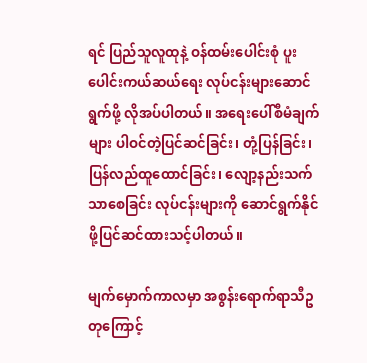ရင် ပြည်သူလူထုနဲ့ ဝန်ထမ်းပေါင်းစုံ ပူးပေါင်းကယ်ဆယ်ရေး လုပ်ငန်းများဆောင်ရွက်ဖို့ လိုအပ်ပါတယ်။ အရေးပေါ်စီမံချက်များ ပါဝင်တဲ့ပြင်ဆင်ခြင်း၊ တုံ့ပြန်ခြင်း၊ ပြန်လည်ထူထောင်ခြင်း၊ လျော့နည်းသက်သာစေခြင်း လုပ်ငန်းများကို ဆောင်ရွက်နိုင်ဖို့ပြင်ဆင်ထားသင့်ပါတယ်။

မျက်‌မှောက်ကာလမှာ အစွန်းရောက်ရာသီဥတုကြောင့်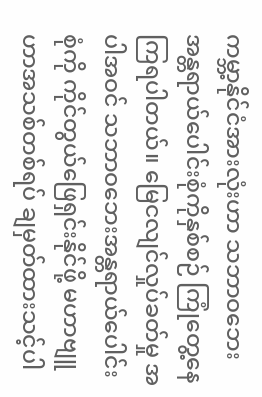ကမ္ဘာ့နိုင်ငံအားလုံးဟာ သဘာဝဘေးအန္တရာယ်ပေါင်းစုံကိုနှစ်စဉ် ကြုံတွေ့နေကြရပါတယ်။ မြေငလျင်လှုပ်ခတ်မှု အပါအဝင် သဘာဝဘေးအန္တရာယ်ပေါင်းစုံကို ကိုင်တွယ်ဖြေရှင်းနိုင်ဖို့ မဟာဗျူဟာအသစ်တစ်ရပ် ချမှတ်ထားသင့်ပါ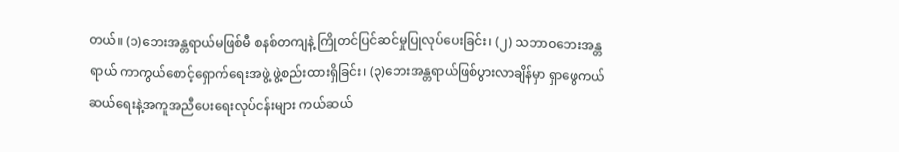တယ်။ (၁)ဘေးအန္တရာယ်မဖြစ်မီ စနစ်တကျနဲ့ ကြိုတင်ပြင်ဆင်မှုပြုလုပ်ပေးခြင်း၊ (၂) သဘာဝဘေးအန္တရာယ် ကာကွယ်စောင့်ရှောက်ရေးအဖွဲ့ ဖွဲ့စည်းထားရှိခြင်း၊ (၃)ဘေးအန္တရာယ်ဖြစ်ပွားလာချိန်မှာ ရှာဖွေကယ်ဆယ်ရေးနဲ့အကူအညီပေးရေးလုပ်ငန်းများ ကယ်ဆယ်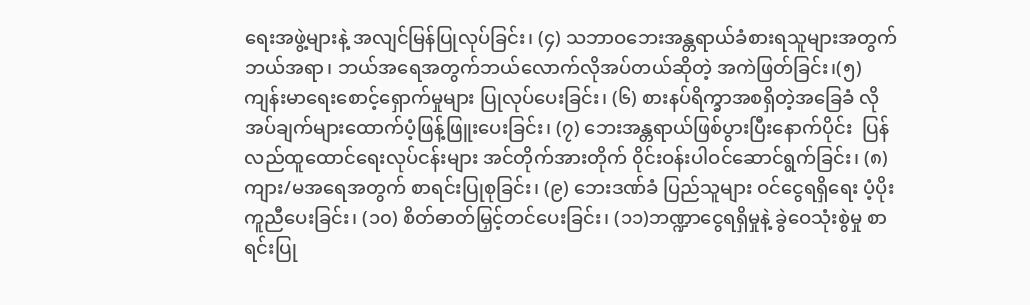ရေးအဖွဲ့များနဲ့ အလျင်မြန်ပြုလုပ်ခြင်း၊ (၄) သဘာဝဘေးအန္တရာယ်ခံစားရသူများအတွက် ဘယ်အရာ၊ ဘယ်အရေအတွက်ဘယ်လောက်လိုအပ်တယ်ဆိုတဲ့ အကဲဖြတ်ခြင်း၊(၅)ကျန်းမာရေးစောင့်ရှောက်မှုများ ပြုလုပ်ပေးခြင်း၊ (၆) စားနပ်ရိက္ခာအစရှိတဲ့အခြေခံ လိုအပ်ချက်များထောက်ပံ့ဖြန့်ဖြူးပေးခြင်း၊ (၇) ဘေးအန္တရာယ်ဖြစ်ပွားပြီးနောက်ပိုင်း  ပြန်လည်ထူထောင်ရေးလုပ်ငန်းများ အင်တိုက်အားတိုက် ၀ိုင်းဝန်းပါဝင်ဆောင်ရွက်ခြင်း၊ (၈) ကျား/မအရေအတွက် စာရင်းပြုစုခြင်း၊ (၉) ဘေးဒဏ်ခံ ပြည်သူများ ဝင်ငွေရရှိရေး ပံ့ပိုးကူညီပေးခြင်း၊ (၁၀) စိတ်ဓာတ်မြှင့်တင်ပေးခြင်း၊ (၁၁)ဘဏ္ဍာငွေရရှိမှုနဲ့ ခွဲဝေသုံးစွဲမှု စာရင်းပြု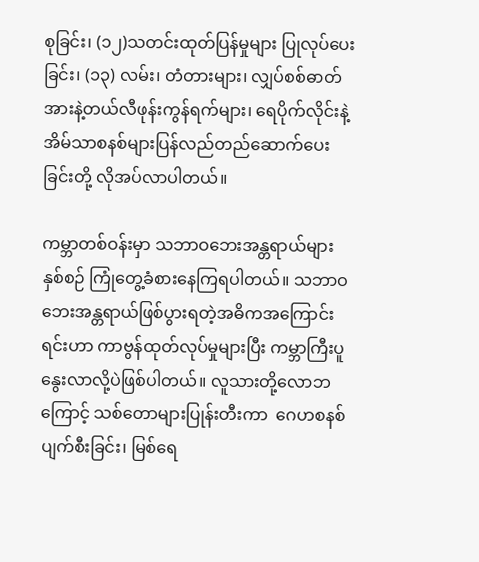စုခြင်း၊ (၁၂)သတင်းထုတ်ပြန်မှုများ ပြုလုပ်ပေးခြင်း၊ (၁၃) လမ်း၊ တံတားများ၊ လျှပ်စစ်ဓာတ်အားနဲ့တယ်လီဖုန်းကွန်ရက်များ၊ ရေပိုက်လိုင်းနဲ့ အိမ်သာစနစ်များပြန်လည်တည်ဆောက်ပေးခြင်းတို့ လိုအပ်လာပါတယ်။

ကမ္ဘာတစ်ဝန်းမှာ သဘာဝဘေးအန္တရာယ်များနှစ်စဉ် ကြုံတွေ့ခံစားနေကြရပါတယ်။ သဘာဝဘေးအန္တရာယ်ဖြစ်ပွားရတဲ့အဓိကအကြောင်းရင်းဟာ ကာဗွန်ထုတ်လုပ်မှုများပြီး ကမ္ဘာကြီးပူနွေးလာလို့ပဲဖြစ်ပါတယ်။ လူသားတို့လောဘကြောင့် သစ်တောများပြုန်းတီးကာ  ဂေဟစနစ်ပျက်စီးခြင်း၊ မြစ်ရေ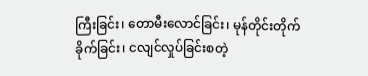ကြီးခြင်း၊ တောမီးလောင်ခြင်း၊ မုန်တိုင်းတိုက်ခိုက်ခြင်း၊ ငလျင်လှုပ်ခြင်းစတဲ့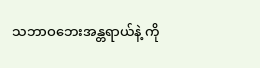သဘာဝဘေးအန္တရာယ်နဲ့ ကို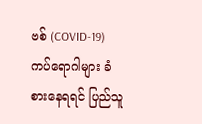ဗစ် (COVID-19) ကပ်ရောဂါများ ခံစားနေရရင် ပြည်သူ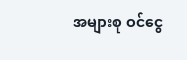အများစု ဝင်ငွေ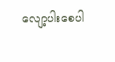လျော့ပါးစေပါ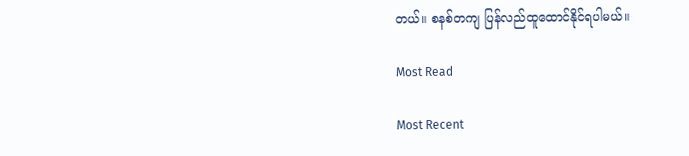တယ်။ စနစ်တကျ ပြန်လည်ထူထောင်နိုင်ရပါမယ်။

Most Read

Most Recent